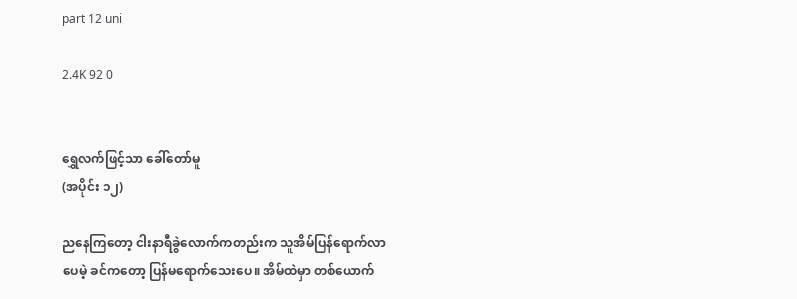part 12 uni

2.4K 92 0


ရွှေလက်ဖြင့်သာ ခေါ်တော်မူ
(အပိုင်း ၁၂)

ညနေကြတော့ ငါးနာရီခွဲလောက်ကတည်းက သူအိမ်ပြန်ရောက်လာပေမဲ့ ခင်ကတော့ ပြန်မရောက်သေးပေ။ အိမ်ထဲမှာ တစ်ယောက်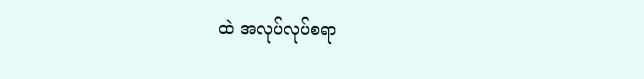ထဲ အလုပ်လုပ်စရာ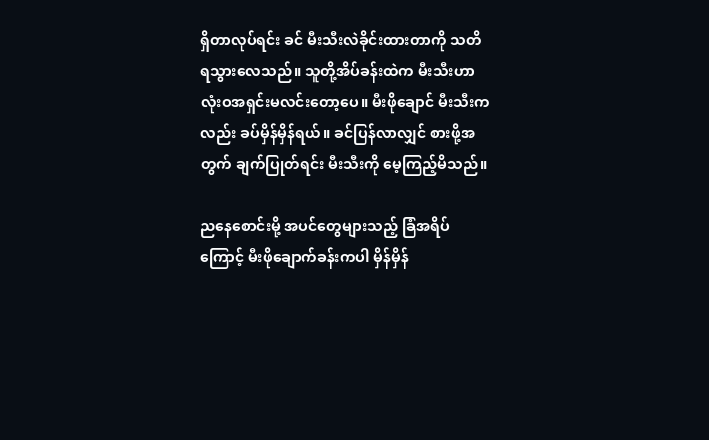ရှိတာလုပ်ရင်း ခင် မီးသီးလဲခိုင်းထားတာကို သတိရသွားလေသည်။ သူတို့အိပ်ခန်းထဲက မီးသီးဟာ လုံးဝအရှင်းမလင်းတော့ပေ။ မီးဖိုချောင် မီးသီးကလည်း ခပ်မှိန်မှိန်ရယ်။ ခင်ပြန်လာလျှင် စားဖို့အတွက် ချက်ပြုတ်ရင်း မီးသီးကို မေ့ကြည့်မိသည်။

ညနေစောင်းမို့ အပင်တွေများသည့် ခြံအရိပ်ကြောင့် မီးဖိုချောက်ခန်းကပါ မှိန်မှိန်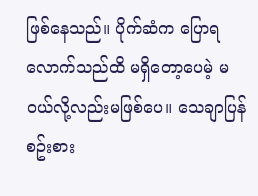ဖြစ်နေသည်။ ပိုက်ဆံက ပြောရလောက်သည်ထိ မရှိတော့ပေမဲ့ မဝယ်လို့လည်းမဖြစ်ပေ။ သေချာပြန်စဥ်းစား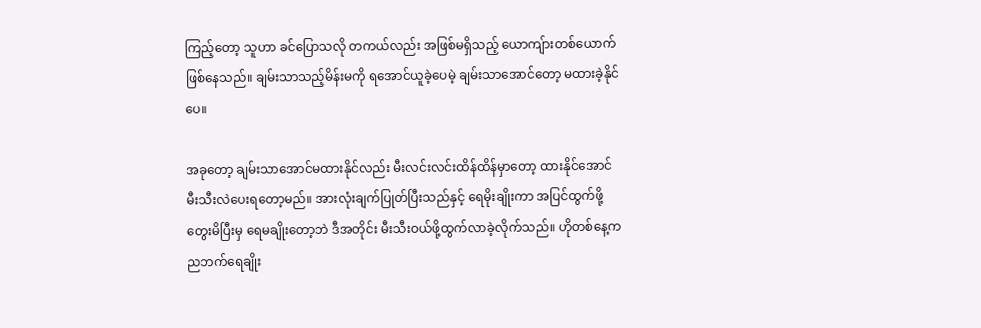ကြည့်တော့ သူဟာ ခင်ပြောသလို တကယ်လည်း အဖြစ်မရှိသည့် ယောကျ်ားတစ်ယောက်ဖြစ်နေသည်။ ချမ်းသာသည့်မိန်းမကို ရအောင်ယူခဲ့ပေမဲ့ ချမ်းသာအောင်တော့ မထားခဲ့နိုင်ပေ။

အခုတော့ ချမ်းသာအောင်မထားနိုင်လည်း မီးလင်းလင်းထိန်ထိန်မှာတော့ ထားနိုင်အောင် မီးသီးလဲပေးရတော့မည်။ အားလုံးချက်ပြုတ်ပြီးသည်နှင့် ရေမိုးချိုးကာ အပြင်ထွက်ဖို့တွေးမိပြီးမှ ရေမချိုးတော့ဘဲ ဒီအတိုင်း မီးသီးဝယ်ဖို့ထွက်လာခဲ့လိုက်သည်။ ဟိုတစ်နေ့က ညဘက်ရေချိုး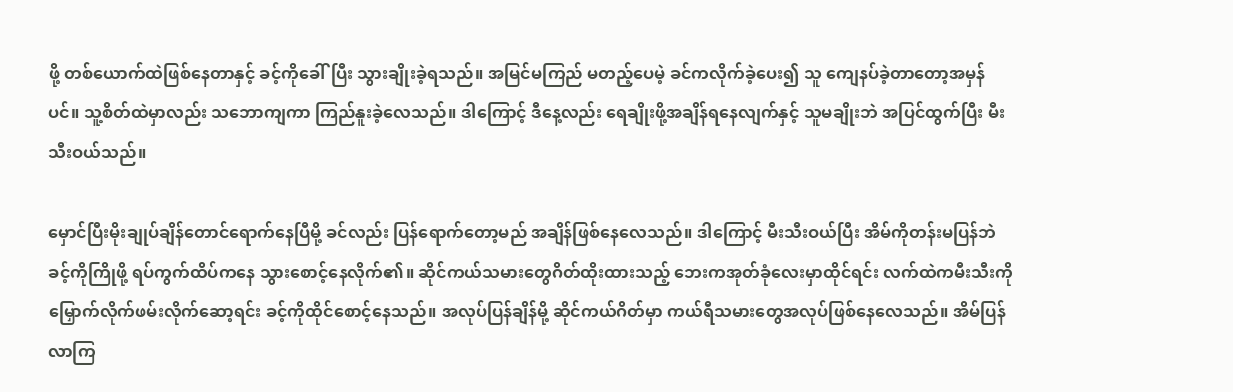ဖို့ တစ်ယောက်ထဲဖြစ်နေတာနှင့် ခင့်ကိုခေါ်ပြီး သွားချိုးခဲ့ရသည်။ အမြင်မကြည် မတည့်ပေမဲ့ ခင်ကလိုက်ခဲ့ပေး၍ သူ ကျေနပ်ခဲ့တာတော့အမှန်ပင်။ သူ့စိတ်ထဲမှာလည်း သဘောကျကာ ကြည်နူးခဲ့လေသည်။ ဒါကြောင့် ဒီနေ့လည်း ရေချိုးဖို့အချိန်ရနေလျက်နှင့် သူမချိုးဘဲ အပြင်ထွက်ပြီး မီးသီးဝယ်သည်။

မှောင်ပြီးမိုးချုပ်ချိန်တောင်ရောက်နေပြီမို့ ခင်လည်း ပြန်ရောက်တော့မည် အချိန်ဖြစ်နေလေသည်။ ဒါကြောင့် မီးသီးဝယ်ပြီး အိမ်ကိုတန်းမပြန်ဘဲ ခင့်ကိုကြိုဖို့ ရပ်ကွက်ထိပ်ကနေ သွားစောင့်နေလိုက်၏။ ဆိုင်ကယ်သမားတွေဂိတ်ထိုးထားသည့် ဘေးကအုတ်ခုံလေးမှာထိုင်ရင်း လက်ထဲကမီးသီးကို မြှောက်လိုက်ဖမ်းလိုက်ဆော့ရင်း ခင့်ကိုထိုင်စောင့်နေသည်။ အလုပ်ပြန်ချိန်မို့ ဆိုင်ကယ်ဂိတ်မှာ ကယ်ရီသမားတွေအလုပ်ဖြစ်နေလေသည်။ အိမ်ပြန်လာကြ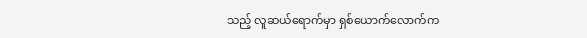သည့် လူဆယ်ရောက်မှာ ရှစ်ယောက်လောက်က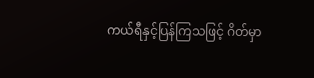ကယ်ရီနှင့်ပြန်ကြသဖြင့် ဂိတ်မှာ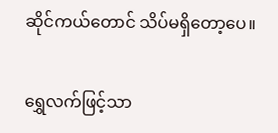ဆိုင်ကယ်တောင် သိပ်မရှိတော့ပေ။

ရွှေလက်ဖြင့်သာ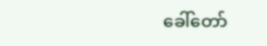ခေါ်တော်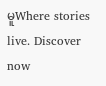မူWhere stories live. Discover now